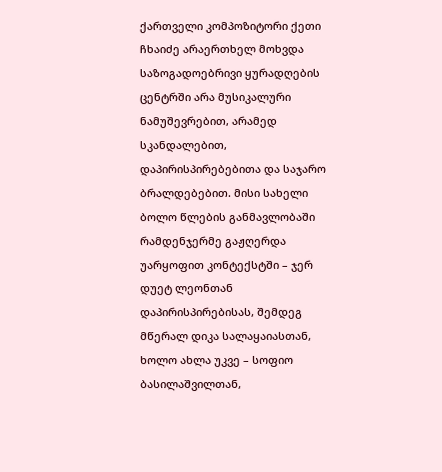ქართველი კომპოზიტორი ქეთი ჩხაიძე არაერთხელ მოხვდა საზოგადოებრივი ყურადღების ცენტრში არა მუსიკალური ნამუშევრებით, არამედ სკანდალებით, დაპირისპირებებითა და საჯარო ბრალდებებით. მისი სახელი ბოლო წლების განმავლობაში რამდენჯერმე გაჟღერდა უარყოფით კონტექსტში – ჯერ დუეტ ლეონთან დაპირისპირებისას, შემდეგ მწერალ დიკა სალაყაიასთან, ხოლო ახლა უკვე – სოფიო ბასილაშვილთან,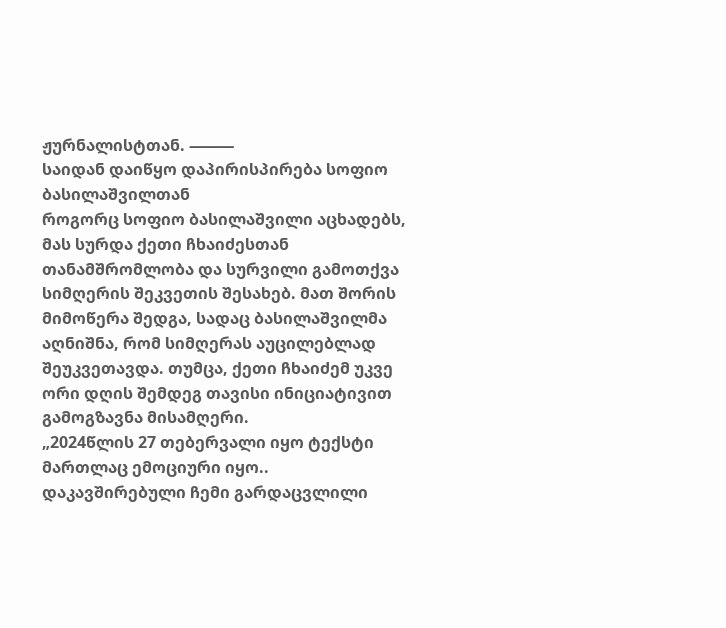ჟურნალისტთან. ⸻
საიდან დაიწყო დაპირისპირება სოფიო ბასილაშვილთან
როგორც სოფიო ბასილაშვილი აცხადებს, მას სურდა ქეთი ჩხაიძესთან თანამშრომლობა და სურვილი გამოთქვა სიმღერის შეკვეთის შესახებ. მათ შორის მიმოწერა შედგა, სადაც ბასილაშვილმა აღნიშნა, რომ სიმღერას აუცილებლად შეუკვეთავდა. თუმცა, ქეთი ჩხაიძემ უკვე ორი დღის შემდეგ თავისი ინიციატივით გამოგზავნა მისამღერი.
„2024წლის 27 თებერვალი იყო ტექსტი მართლაც ემოციური იყო.. დაკავშირებული ჩემი გარდაცვლილი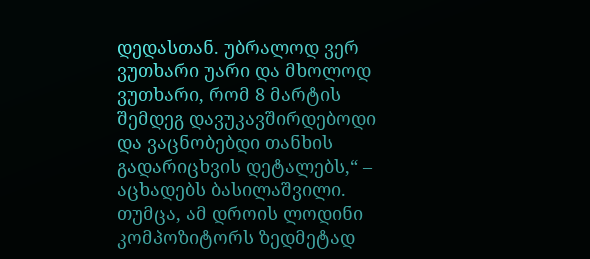დედასთან. უბრალოდ ვერ ვუთხარი უარი და მხოლოდ ვუთხარი, რომ 8 მარტის შემდეგ დავუკავშირდებოდი და ვაცნობებდი თანხის გადარიცხვის დეტალებს,“ – აცხადებს ბასილაშვილი.
თუმცა, ამ დროის ლოდინი კომპოზიტორს ზედმეტად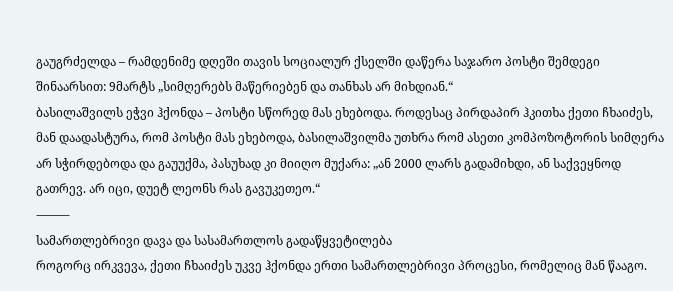გაუგრძელდა – რამდენიმე დღეში თავის სოციალურ ქსელში დაწერა საჯარო პოსტი შემდეგი შინაარსით: 9მარტს „სიმღერებს მაწერიებენ და თანხას არ მიხდიან.“
ბასილაშვილს ეჭვი ჰქონდა – პოსტი სწორედ მას ეხებოდა. როდესაც პირდაპირ ჰკითხა ქეთი ჩხაიძეს, მან დაადასტურა, რომ პოსტი მას ეხებოდა, ბასილაშვილმა უთხრა რომ ასეთი კომპოზოტორის სიმღერა არ სჭირდებოდა და გაუუქმა, პასუხად კი მიიღო მუქარა: „ან 2000 ლარს გადამიხდი, ან საქვეყნოდ გათრევ. არ იცი, დუეტ ლეონს რას გავუკეთეო.“
⸻
სამართლებრივი დავა და სასამართლოს გადაწყვეტილება
როგორც ირკვევა, ქეთი ჩხაიძეს უკვე ჰქონდა ერთი სამართლებრივი პროცესი, რომელიც მან წააგო.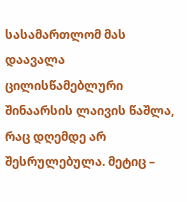სასამართლომ მას დაავალა ცილისწამებლური შინაარსის ლაივის წაშლა, რაც დღემდე არ შესრულებულა. მეტიც –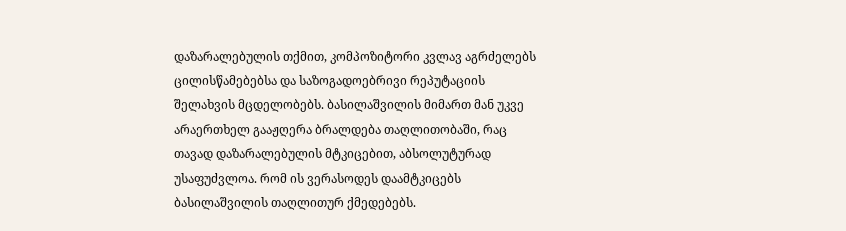დაზარალებულის თქმით, კომპოზიტორი კვლავ აგრძელებს ცილისწამებებსა და საზოგადოებრივი რეპუტაციის შელახვის მცდელობებს. ბასილაშვილის მიმართ მან უკვე არაერთხელ გააჟღერა ბრალდება თაღლითობაში, რაც თავად დაზარალებულის მტკიცებით, აბსოლუტურად უსაფუძვლოა. რომ ის ვერასოდეს დაამტკიცებს ბასილაშვილის თაღლითურ ქმედებებს.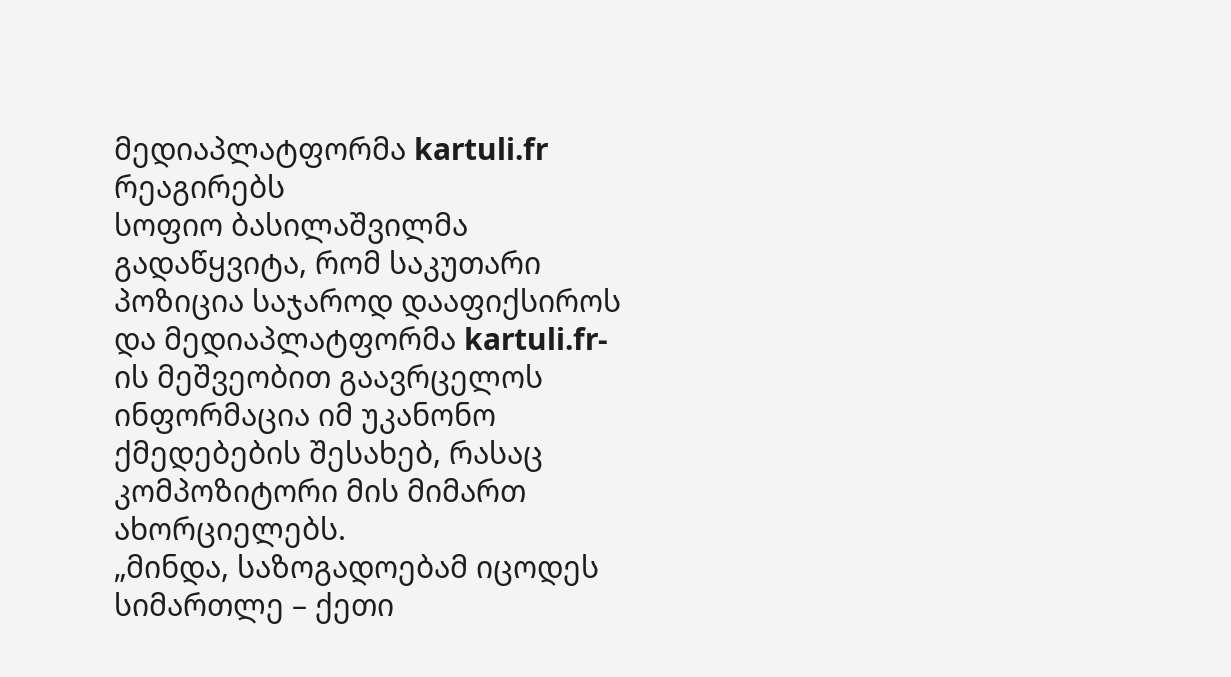მედიაპლატფორმა kartuli.fr რეაგირებს
სოფიო ბასილაშვილმა გადაწყვიტა, რომ საკუთარი პოზიცია საჯაროდ დააფიქსიროს და მედიაპლატფორმა kartuli.fr-ის მეშვეობით გაავრცელოს ინფორმაცია იმ უკანონო ქმედებების შესახებ, რასაც კომპოზიტორი მის მიმართ ახორციელებს.
„მინდა, საზოგადოებამ იცოდეს სიმართლე – ქეთი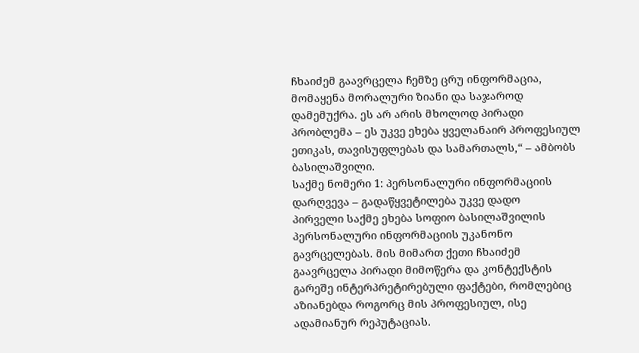ჩხაიძემ გაავრცელა ჩემზე ცრუ ინფორმაცია, მომაყენა მორალური ზიანი და საჯაროდ დამემუქრა. ეს არ არის მხოლოდ პირადი პრობლემა – ეს უკვე ეხება ყველანაირ პროფესიულ ეთიკას, თავისუფლებას და სამართალს,“ – ამბობს ბასილაშვილი.
საქმე ნომერი 1: პერსონალური ინფორმაციის დარღვევა – გადაწყვეტილება უკვე დადო
პირველი საქმე ეხება სოფიო ბასილაშვილის პერსონალური ინფორმაციის უკანონო გავრცელებას. მის მიმართ ქეთი ჩხაიძემ გაავრცელა პირადი მიმოწერა და კონტექსტის გარეშე ინტერპრეტირებული ფაქტები, რომლებიც აზიანებდა როგორც მის პროფესიულ, ისე ადამიანურ რეპუტაციას.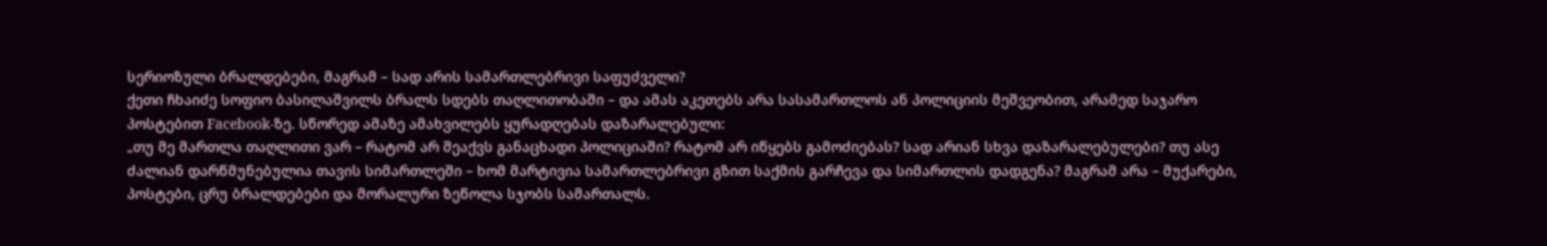სერიოზული ბრალდებები, მაგრამ – სად არის სამართლებრივი საფუძველი?
ქეთი ჩხაიძე სოფიო ბასილაშვილს ბრალს სდებს თაღლითობაში – და ამას აკეთებს არა სასამართლოს ან პოლიციის მეშვეობით, არამედ საჯარო პოსტებით Facebook-ზე. სწორედ ამაზე ამახვილებს ყურადღებას დაზარალებული:
„თუ მე მართლა თაღლითი ვარ – რატომ არ შეაქვს განაცხადი პოლიციაში? რატომ არ იწყებს გამოძიებას? სად არიან სხვა დაზარალებულები? თუ ასე ძალიან დარწმუნებულია თავის სიმართლეში – ხომ მარტივია სამართლებრივი გზით საქმის გარჩევა და სიმართლის დადგენა? მაგრამ არა – მუქარები, პოსტები, ცრუ ბრალდებები და მორალური ზეწოლა სჯობს სამართალს.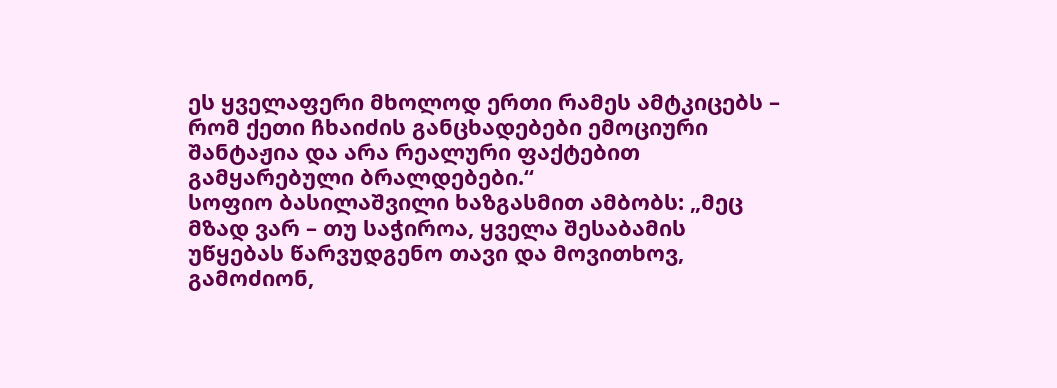ეს ყველაფერი მხოლოდ ერთი რამეს ამტკიცებს – რომ ქეთი ჩხაიძის განცხადებები ემოციური შანტაჟია და არა რეალური ფაქტებით გამყარებული ბრალდებები.“
სოფიო ბასილაშვილი ხაზგასმით ამბობს: „მეც მზად ვარ – თუ საჭიროა, ყველა შესაბამის უწყებას წარვუდგენო თავი და მოვითხოვ, გამოძიონ,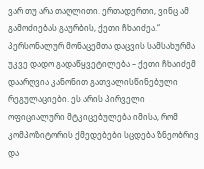ვარ თუ არა თაღლითი. ერთადერთი, ვინც ამ გამოძიებას გაურბის, ქეთი ჩხაიძეა.“
პერსონალურ მონაცემთა დაცვის სამსახურმა უკვე დადო გადაწყვეტილება – ქეთი ჩხაიძემ დაარღვია კანონით გათვალისწინებული რეგულაციები. ეს არის პირველი ოფიციალური მტკიცებულება იმისა, რომ კომპოზიტორის ქმედებები სცდება ზნეობრივ და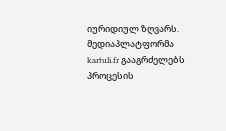იურიდიულ ზღვარს.
მედიაპლატფორმა kartuli.fr გააგრძელებს პროცესის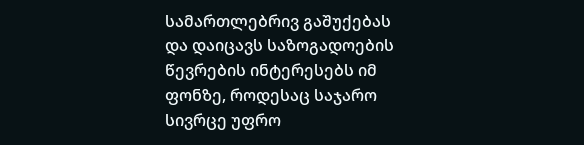სამართლებრივ გაშუქებას და დაიცავს საზოგადოების წევრების ინტერესებს იმ ფონზე, როდესაც საჯარო სივრცე უფრო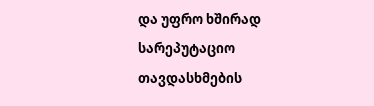და უფრო ხშირად სარეპუტაციო თავდასხმების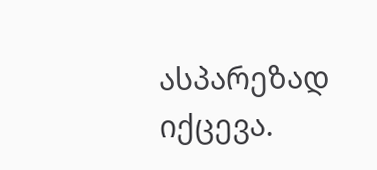ასპარეზად იქცევა.